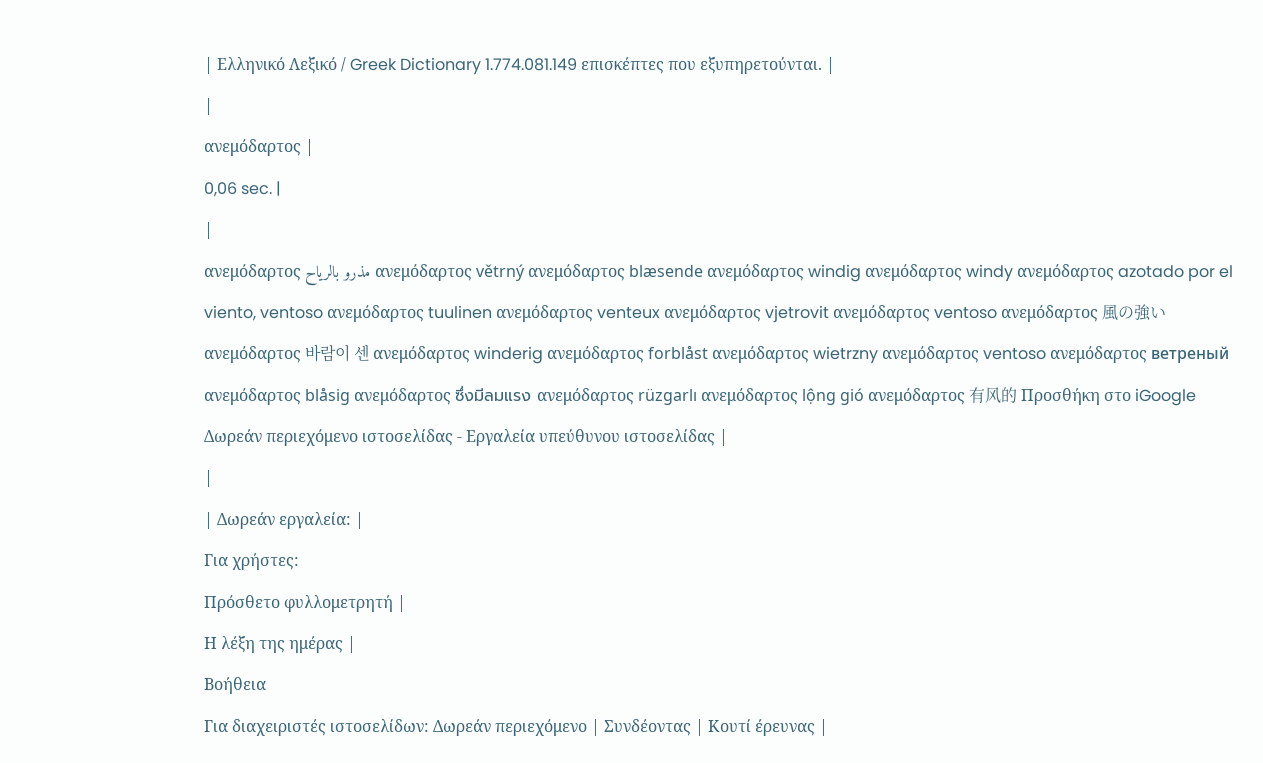| Ελληνικό Λεξικό / Greek Dictionary 1.774.081.149 επισκέπτες που εξυπηρετούνται. |
|
ανεμόδαρτος |
0,06 sec. |
|
ανεμόδαρτος مذرو بالرياح ανεμόδαρτος větrný ανεμόδαρτος blæsende ανεμόδαρτος windig ανεμόδαρτος windy ανεμόδαρτος azotado por el viento, ventoso ανεμόδαρτος tuulinen ανεμόδαρτος venteux ανεμόδαρτος vjetrovit ανεμόδαρτος ventoso ανεμόδαρτος 風の強い ανεμόδαρτος 바람이 센 ανεμόδαρτος winderig ανεμόδαρτος forblåst ανεμόδαρτος wietrzny ανεμόδαρτος ventoso ανεμόδαρτος ветреный ανεμόδαρτος blåsig ανεμόδαρτος ซึ่งมีลมแรง ανεμόδαρτος rüzgarlı ανεμόδαρτος lộng gió ανεμόδαρτος 有风的 Προσθήκη στο iGoogle Δωρεάν περιεχόμενο ιστοσελίδας - Εργαλεία υπεύθυνου ιστοσελίδας |
|
| Δωρεάν εργαλεία: |
Για χρήστες:
Πρόσθετο φυλλομετρητή |
Η λέξη της ημέρας |
Βοήθεια
Για διαχειριστές ιστοσελίδων: Δωρεάν περιεχόμενο | Συνδέοντας | Κουτί έρευνας |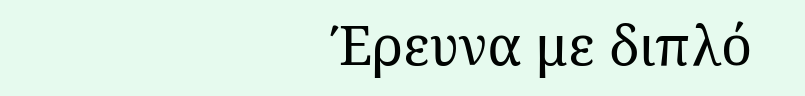Έρευνα με διπλό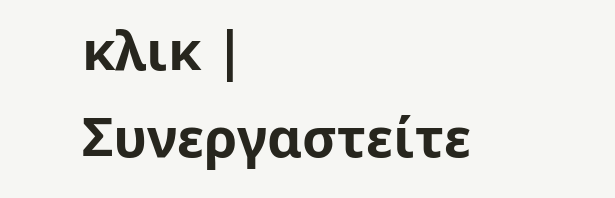κλικ | Συνεργαστείτε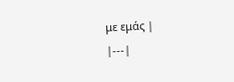με εμάς |
|---|